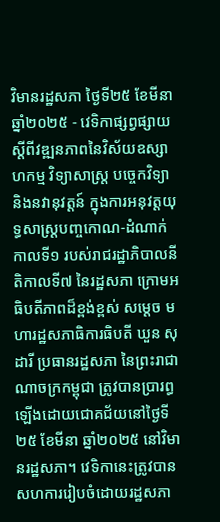វិមានរដ្ឋសភា ថ្ងៃទី២៥ ខែមីនា ឆ្នាំ២០២៥ - វេទិកាផ្សព្វផ្សាយស្តីពីវឌ្ឍនភាពនៃវិស័យឧស្សាហកម្ម វិទ្យាសាស្រ្ត បច្ចេកវិទ្យា និងនវានុវត្តន៍ ក្នុងការអនុវត្តយុទ្ធសាស្រ្តបញ្ចកោណ-ដំណាក់កាលទី១ របស់រាជរដ្ឋាភិបាលនីតិកាលទី៧ នៃរដ្ឋសភា ក្រោមអធិបតីភាពដ៏ខ្ពង់ខ្ពស់ សម្តេច មហារដ្ឋសភាធិការធិបតី ឃួន សុដារី ប្រធានរដ្ឋសភា នៃព្រះរាជាណាចក្រកម្ពុជា ត្រូវបានប្រារព្ធឡើងដោយជោគជ័យនៅថ្ងៃទី២៥ ខែមីនា ឆ្នាំ២០២៥ នៅវិមានរដ្ឋសភា។ វេទិកានេះត្រូវបានសហការរៀបចំដោយរដ្ឋសភា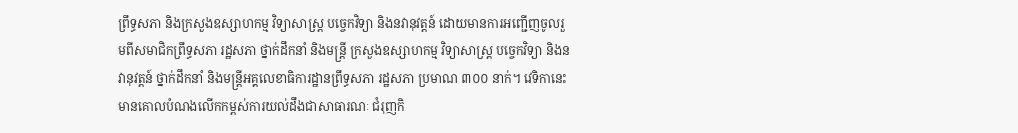ព្រឹទ្ធសភា និងក្រសួងឧស្សាហកម្ម វិទ្យាសាស្ត្រ បច្ចេកវិទ្យា និងនវានុវត្តន៍ ដោយមានការអញ្ជើញចូលរួមពីសមាជិកព្រឹទ្ធសភា រដ្ឋសភា ថ្នាក់ដឹកនាំ និងមន្ត្រី ក្រសួងឧស្សាហកម្ម វិទ្យាសាស្ត្រ បច្ចេកវិទ្យា និងនវានុវត្តន៍ ថ្នាក់ដឹកនាំ និងមន្ត្រីអគ្គលេខាធិការដ្ឋានព្រឹទ្ធសភា រដ្ឋសភា ប្រមាណ ៣០០ នាក់។ វេទិកានេះមានគោលបំណងលើកកម្ពស់ការយល់ដឹងជាសាធារណៈ ជំរុញកិ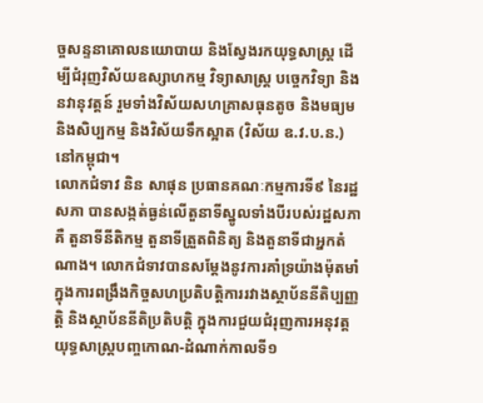ច្ចសន្ទនាគោលនយោបាយ និងស្វែងរកយុទ្ធសាស្ត្រ ដើម្បីជំរុញវិស័យឧស្សាហកម្ម វិទ្យាសាស្ត្រ បច្ចេកវិទ្យា និងនវានុវត្តន៍ រួមទាំងវិស័យសហគ្រាសធុនតូច និងមធ្យម និងសិប្បកម្ម និងវិស័យទឹកស្អាត (វិស័យ ឧ.វ.ប.ន.) នៅកម្ពុជា។
លោកជំទាវ និន សាផុន ប្រធានគណៈកម្មការទី៩ នៃរដ្ឋសភា បានសង្កត់ធ្ងន់លើតួនាទីស្នូលទាំងបីរបស់រដ្ឋសភាគឺ តួនាទីនីតិកម្ម តួនាទីត្រួតពិនិត្យ និងតួនាទីជាអ្នកតំណាង។ លោកជំទាវបានសម្តែងនូវការគាំទ្រយ៉ាងម៉ុតមាំក្នុងការពង្រឹងកិច្ចសហប្រតិបត្តិការរវាងស្ថាប័ននីតិប្បញ្ញត្តិ និងស្ថាប័ននីតិប្រតិបត្តិ ក្នុងការជួយជំរុញការអនុវត្តយុទ្ធសាស្ត្របញ្ចកោណ-ដំណាក់កាលទី១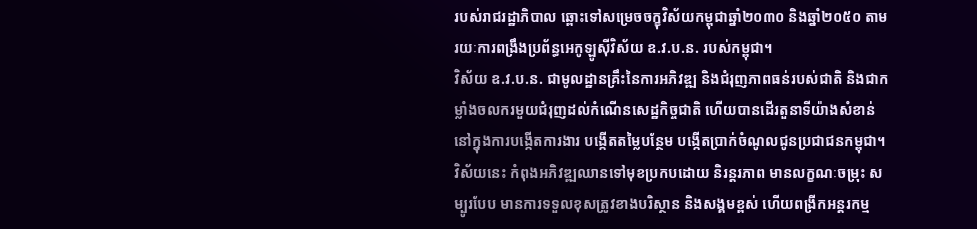របស់រាជរដ្ឋាភិបាល ឆ្ពោះទៅសម្រេចចក្ខុវិស័យកម្ពុជាឆ្នាំ២០៣០ និងឆ្នាំ២០៥០ តាមរយៈការពង្រឹងប្រព័ន្ធអេកូឡូស៊ីវិស័យ ឧ.វ.ប.ន. របស់កម្ពុជា។
វិស័យ ឧ.វ.ប.ន. ជាមូលដ្ឋានគ្រឹះនៃការអភិវឌ្ឍ និងជំរុញភាពធន់របស់ជាតិ និងជាកម្លាំងចលករមួយជំរុញដល់កំណើនសេដ្ឋកិច្ចជាតិ ហើយបានដើរតួនាទីយ៉ាងសំខាន់នៅក្នុងការបង្កើតការងារ បង្កើតតម្លៃបន្ថែម បង្កើតប្រាក់ចំណូលជូនប្រជាជនកម្ពុជា។ វិស័យនេះ កំពុងអភិវឌ្ឍឈានទៅមុខប្រកបដោយ និរន្តរភាព មានលក្ខណៈចម្រុះ សម្បូរបែប មានការទទួលខុសត្រូវខាងបរិស្ថាន និងសង្គមខ្ពស់ ហើយពង្រីកអន្តរកម្ម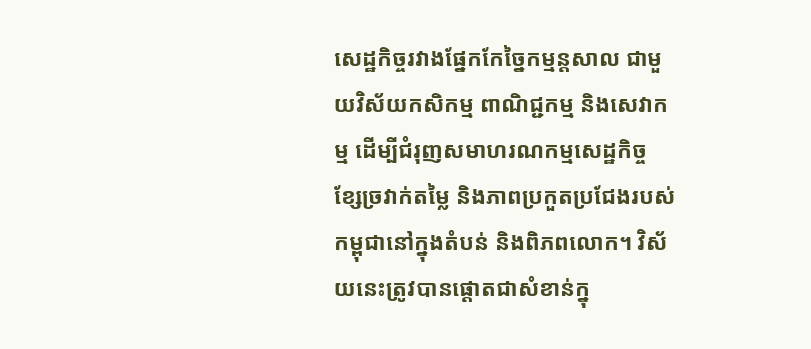សេដ្ឋកិច្ចរវាងផ្នែកកែច្នៃកម្មន្តសាល ជាមួយវិស័យកសិកម្ម ពាណិជ្ជកម្ម និងសេវាកម្ម ដើម្បីជំរុញសមាហរណកម្មសេដ្ឋកិច្ច ខ្សែច្រវាក់តម្លៃ និងភាពប្រកួតប្រជែងរបស់កម្ពុជានៅក្នុងតំបន់ និងពិភពលោក។ វិស័យនេះត្រូវបានផ្តោតជាសំខាន់ក្នុ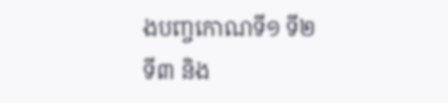ងបញ្ចកោណទី១ ទី២ ទី៣ និង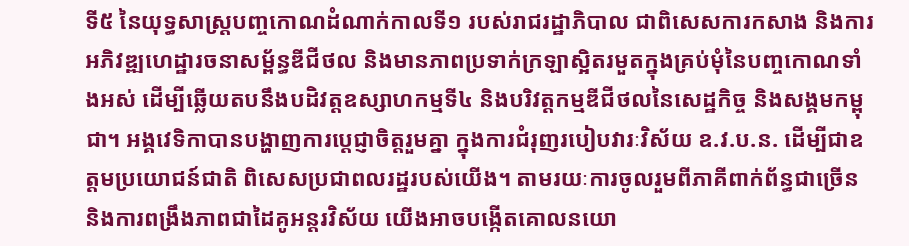ទី៥ នៃយុទ្ធសាស្ត្របញ្ចកោណដំណាក់កាលទី១ របស់រាជរដ្ឋាភិបាល ជាពិសេសការកសាង និងការអភិវឌ្ឍហេដ្ឋារចនាសម្ព័ន្ធឌីជីថល និងមានភាពប្រទាក់ក្រឡាស្អិតរមួតក្នុងគ្រប់មុំនៃបញ្ចកោណទាំងអស់ ដើម្បីឆ្លើយតបនឹងបដិវត្តឧស្សាហកម្មទី៤ និងបរិវត្តកម្មឌីជីថលនៃសេដ្ឋកិច្ច និងសង្គមកម្ពុជា។ អង្គវេទិកាបានបង្ហាញការប្តេជ្ញាចិត្តរួមគ្នា ក្នុងការជំរុញរបៀបវារៈវិស័យ ឧ.វ.ប.ន. ដើម្បីជាឧត្តមប្រយោជន៍ជាតិ ពិសេសប្រជាពលរដ្ឋរបស់យើង។ តាមរយៈការចូលរួមពីភាគីពាក់ព័ន្ធជាច្រើន និងការពង្រឹងភាពជាដៃគូអន្តរវិស័យ យើងអាចបង្កើតគោលនយោ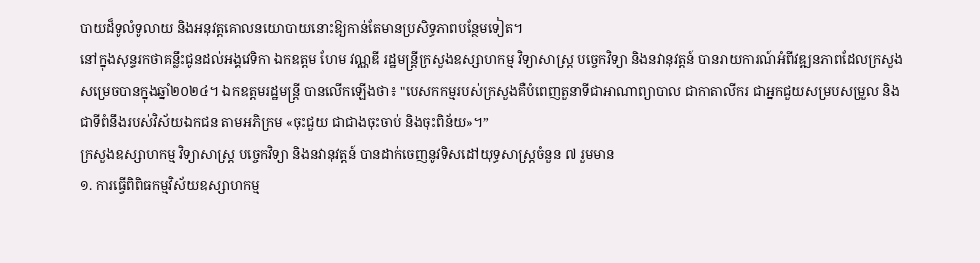បាយដ៏ទូលំទូលាយ និងអនុវត្តគោលនយោបាយនោះឱ្យកាន់តែមានប្រសិទ្ធភាពបន្ថែមទៀត។
នៅក្នុងសុន្ទរកថាគន្លឹះជូនដល់អង្គវេទិកា ឯកឧត្តម ហែម វណ្ណឌី រដ្ឋមន្ត្រីក្រសួងឧស្សាហកម្ម វិទ្យាសាស្ត្រ បច្ចេកវិទ្យា និងនវានុវត្តន៍ បានរាយការណ៍អំពីវឌ្ឍនភាពដែលក្រសួងសម្រេចបានក្នុងឆ្នាំ២០២៤។ ឯកឧត្តមរដ្ឋមន្ត្រី បានលើកឡើងថា៖ "បេសកកម្មរបស់ក្រសួងគឺបំពេញតួនាទីជាអាណាព្យាបាល ជាកាតាលីករ ជាអ្នកជួយសម្របសម្រួល និងជាទីពំនឹងរបស់វិស័យឯកជន តាមអភិក្រម «ចុះជួយ ជាជាងចុះចាប់ និងចុះពិន័យ»។”
ក្រសួងឧស្សាហកម្ម វិទ្យាសាស្ត្រ បច្ចេកវិទ្យា និងនវានុវត្តន៍ បានដាក់ចេញនូវទិសដៅយុទ្ធសាស្ត្រចំនួន ៧ រួមមាន
១. ការធ្វើពិពិធកម្មវិស័យឧស្សាហកម្ម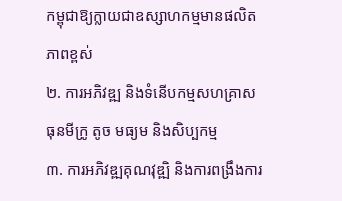កម្ពុជាឱ្យក្លាយជាឧស្សាហកម្មមានផលិតភាពខ្ពស់
២. ការអភិវឌ្ឍ និងទំនើបកម្មសហគ្រាសធុនមីក្រូ តូច មធ្យម និងសិប្បកម្ម
៣. ការអភិវឌ្ឍគុណវុឌ្ឍិ និងការពង្រឹងការ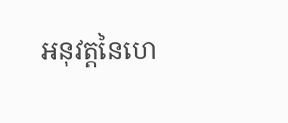អនុវត្តនៃហេ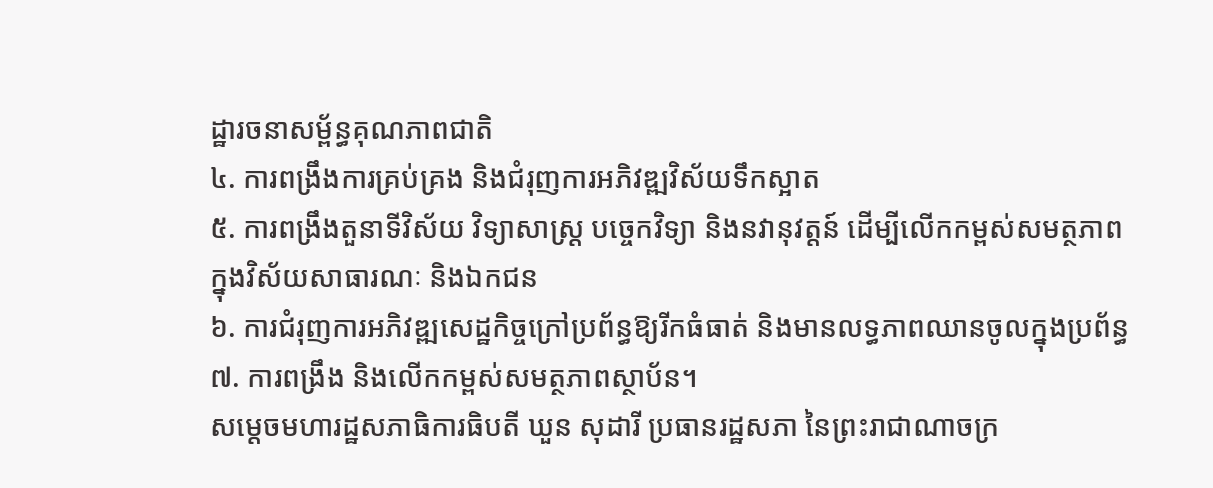ដ្ឋារចនាសម្ព័ន្ធគុណភាពជាតិ
៤. ការពង្រឹងការគ្រប់គ្រង និងជំរុញការអភិវឌ្ឍវិស័យទឹកស្អាត
៥. ការពង្រឹងតួនាទីវិស័យ វិទ្យាសាស្ត្រ បច្ចេកវិទ្យា និងនវានុវត្តន៍ ដើម្បីលើកកម្ពស់សមត្ថភាពក្នុងវិស័យសាធារណៈ និងឯកជន
៦. ការជំរុញការអភិវឌ្ឍសេដ្ឋកិច្ចក្រៅប្រព័ន្ធឱ្យរីកធំធាត់ និងមានលទ្ធភាពឈានចូលក្នុងប្រព័ន្ធ
៧. ការពង្រឹង និងលើកកម្ពស់សមត្ថភាពស្ថាប័ន។
សម្តេចមហារដ្ឋសភាធិការធិបតី ឃួន សុដារី ប្រធានរដ្ឋសភា នៃព្រះរាជាណាចក្រ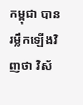កម្ពុជា បានរម្លឹកឡើងវិញថា វិស័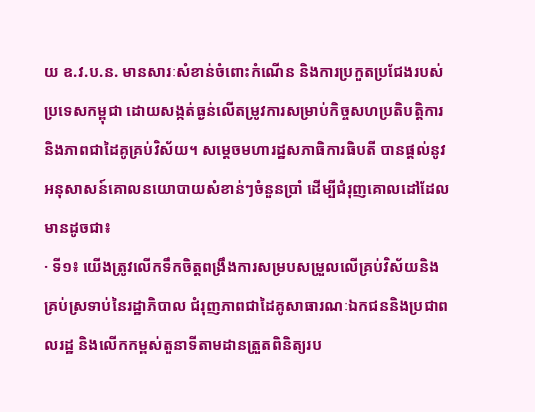យ ឧ.វ.ប.ន. មានសារៈសំខាន់ចំពោះកំណើន និងការប្រកួតប្រជែងរបស់ប្រទេសកម្ពុជា ដោយសង្កត់ធ្ងន់លើតម្រូវការសម្រាប់កិច្ចសហប្រតិបត្តិការ និងភាពជាដៃគូគ្រប់វិស័យ។ សម្តេចមហារដ្ឋសភាធិការធិបតី បានផ្តល់នូវអនុសាសន៍គោលនយោបាយសំខាន់ៗចំនួនប្រាំ ដើម្បីជំរុញគោលដៅដែលមានដូចជា៖
· ទី១៖ យើងត្រូវលើកទឹកចិត្តពង្រឹងការសម្របសម្រួលលើគ្រប់វិស័យនិងគ្រប់ស្រទាប់នៃរដ្ឋាភិបាល ជំរុញភាពជាដៃគូសាធារណៈឯកជននិងប្រជាពលរដ្ឋ និងលើកកម្ពស់តួនាទីតាមដានត្រួតពិនិត្យរប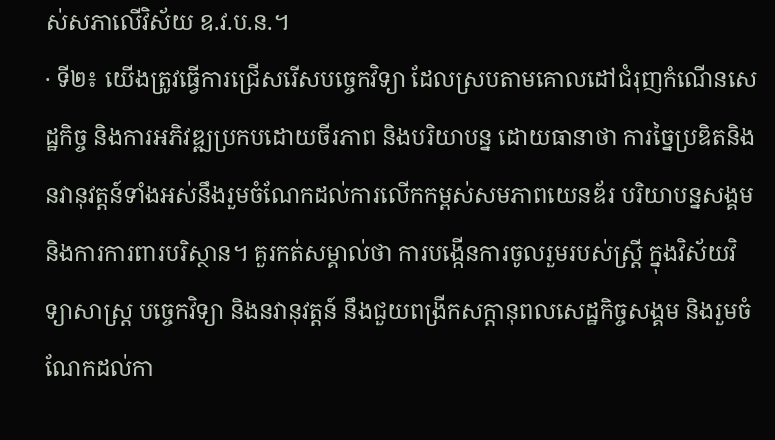ស់សភាលើវិស័យ ឧ.វ.ប.ន.។
· ទី២៖ យើងត្រូវធ្វើការជ្រើសរើសបច្ចេកវិទ្យា ដែលស្របតាមគោលដៅជំរុញកំណើនសេដ្ឋកិច្ច និងការអភិវឌ្ឍប្រកបដោយចីរភាព និងបរិយាបន្ន ដោយធានាថា ការច្នៃប្រឌិតនិងនវានុវត្តន៍ទាំងអស់នឹងរួមចំណែកដល់ការលើកកម្ពស់សមភាពយេនឌ័រ បរិយាបន្នសង្គម និងការការពារបរិស្ថាន។ គួរកត់សម្គាល់ថា ការបង្កើនការចូលរួមរបស់ស្ត្រី ក្នុងវិស័យវិទ្យាសាស្ត្រ បច្ចេកវិទ្យា និងនវានុវត្តន៍ នឹងជួយពង្រីកសក្ដានុពលសេដ្ឋកិច្ចសង្គម និងរួមចំណែកដល់កា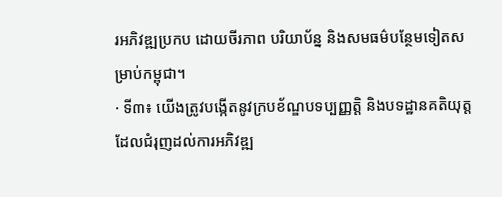រអភិវឌ្ឍប្រកប ដោយចីរភាព បរិយាប័ន្ន និងសមធម៌បន្ថែមទៀតសម្រាប់កម្ពុជា។
· ទី៣៖ យើងត្រូវបង្កើតនូវក្របខ័ណ្ឌបទប្បញ្ញត្តិ និងបទដ្ឋានគតិយុត្ត ដែលជំរុញដល់ការអភិវឌ្ឍ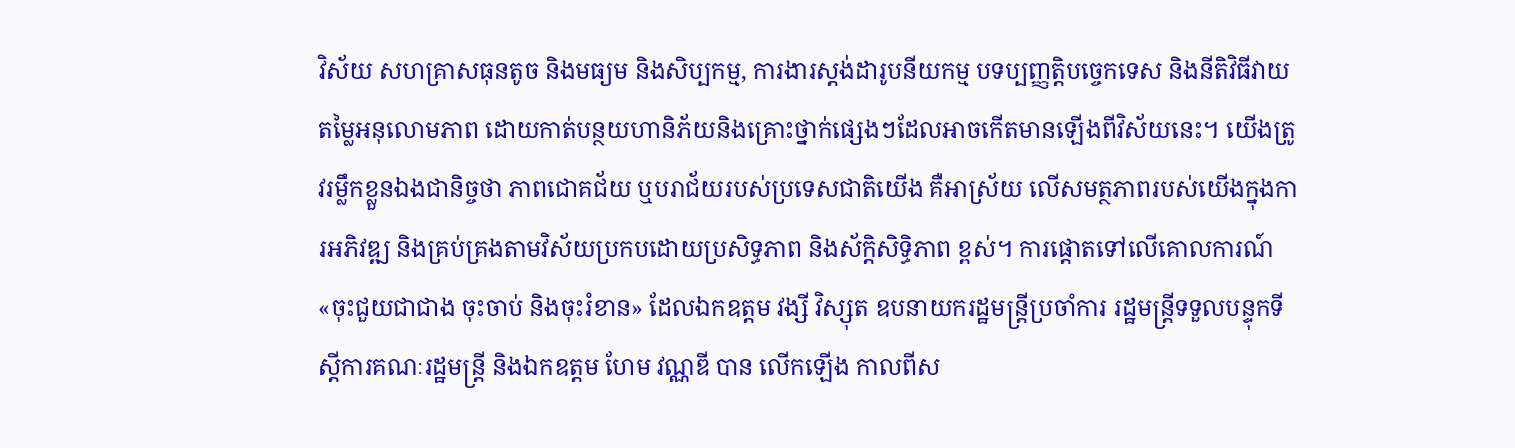វិស័យ សហគ្រាសធុនតូច និងមធ្យម និងសិប្បកម្ម, ការងារស្ដង់ដារូបនីយកម្ម បទប្បញ្ញត្តិបច្ចេកទេស និងនីតិវិធីវាយតម្លៃអនុលោមភាព ដោយកាត់បន្ថយហានិភ័យនិងគ្រោះថ្នាក់ផ្សេងៗដែលអាចកើតមានឡើងពីវិស័យនេះ។ យើងត្រូវរម្លឹកខ្លួនឯងជានិច្ចថា ភាពជោគជ័យ ឬបរាជ័យរបស់ប្រទេសជាតិយើង គឺអាស្រ័យ លើសមត្ថភាពរបស់យើងក្នុងការអភិវឌ្ឍ និងគ្រប់គ្រងតាមវិស័យប្រកបដោយប្រសិទ្ធភាព និងស័ក្តិសិទ្ធិភាព ខ្ពស់។ ការផ្តោតទៅលើគោលការណ៍ «ចុះជួយជាជាង ចុះចាប់ និងចុះរំខាន» ដែលឯកឧត្តម វង្សី វិស្សុត ឧបនាយករដ្ឋមន្រ្តីប្រចាំការ រដ្ឋមន្រ្តីទទួលបន្ទុកទីស្តីការគណៈរដ្ឋមន្រ្តី និងឯកឧត្តម ហែម វណ្ណឌី បាន លើកឡើង កាលពីស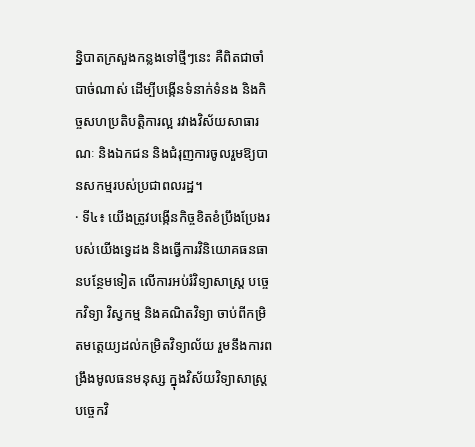ន្និបាតក្រសួងកន្លងទៅថ្មីៗនេះ គឺពិតជាចាំបាច់ណាស់ ដើម្បីបង្កើនទំនាក់ទំនង និងកិច្ចសហប្រតិបត្តិការល្អ រវាងវិស័យសាធារណៈ និងឯកជន និងជំរុញការចូលរួមឱ្យបានសកម្មរបស់ប្រជាពលរដ្ឋ។
· ទី៤៖ យើងត្រូវបង្កើនកិច្ចខិតខំប្រឹងប្រែងរបស់យើងទ្វេដង និងធ្វើការវិនិយោគធនធានបន្ថែមទៀត លើការអប់រំវិទ្យាសាស្ត្រ បច្ចេកវិទ្យា វិស្វកម្ម និងគណិតវិទ្យា ចាប់ពីកម្រិតមត្តេយ្យដល់កម្រិតវិទ្យាល័យ រួមនឹងការពង្រឹងមូលធនមនុស្ស ក្នុងវិស័យវិទ្យាសាស្រ្ត បច្ចេកវិ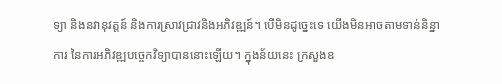ទ្យា និងនវានុវត្តន៍ និងការស្រាវជ្រាវនិងអភិវឌ្ឍន៍។ បើមិនដូច្នេះទេ យើងមិនអាចតាមទាន់និន្នាការ នៃការអភិវឌ្ឍបច្ចេកវិទ្យាបាននោះឡើយ។ ក្នុងន័យនេះ ក្រសួងឧ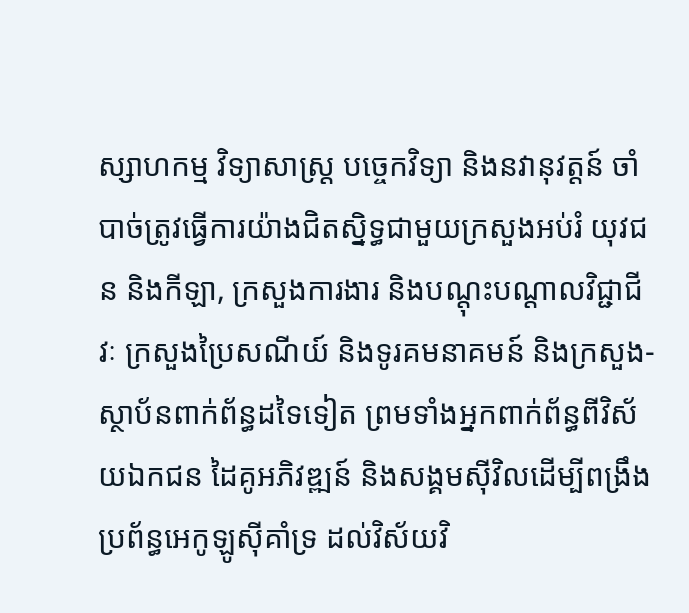ស្សាហកម្ម វិទ្យាសាស្រ្ត បច្ចេកវិទ្យា និងនវានុវត្តន៍ ចាំបាច់ត្រូវធ្វើការយ៉ាងជិតស្និទ្ធជាមួយក្រសួងអប់រំ យុវជន និងកីឡា, ក្រសួងការងារ និងបណ្តុះបណ្តាលវិជ្ជាជីវៈ ក្រសួងប្រៃសណីយ៍ និងទូរគមនាគមន៍ និងក្រសួង-ស្ថាប័នពាក់ព័ន្ធដទៃទៀត ព្រមទាំងអ្នកពាក់ព័ន្ធពីវិស័យឯកជន ដៃគូអភិវឌ្ឍន៍ និងសង្គមស៊ីវិលដើម្បីពង្រឹងប្រព័ន្ធអេកូឡូស៊ីគាំទ្រ ដល់វិស័យវិ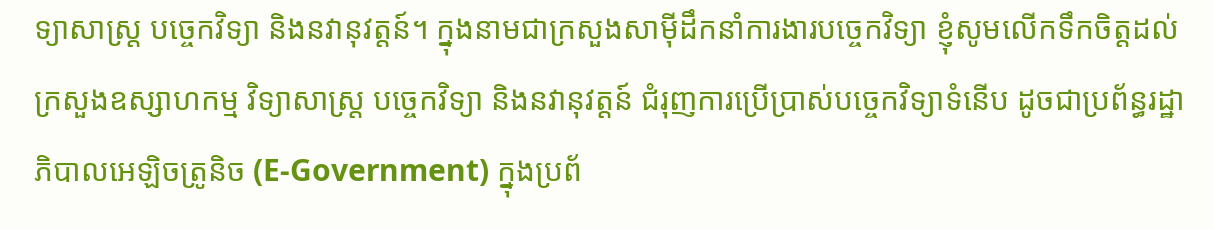ទ្យាសាស្ត្រ បច្ចេកវិទ្យា និងនវានុវត្តន៍។ ក្នុងនាមជាក្រសួងសាម៉ីដឹកនាំការងារបច្ចេកវិទ្យា ខ្ញុំសូមលើកទឹកចិត្តដល់ក្រសួងឧស្សាហកម្ម វិទ្យាសាស្រ្ត បច្ចេកវិទ្យា និងនវានុវត្តន៍ ជំរុញការប្រើប្រាស់បច្ចេកវិទ្យាទំនើប ដូចជាប្រព័ន្ធរដ្ឋាភិបាលអេឡិចត្រូនិច (E-Government) ក្នុងប្រព័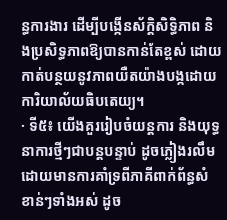ន្ធការងារ ដើម្បីបង្កើនស័ក្តិសិទ្ធិភាព និងប្រសិទ្ធភាពឱ្យបានកាន់តែខ្ពស់ ដោយកាត់បន្ថយនូវភាពយឺតយ៉ាងបង្កដោយការិយាល័យធិបតេយ្យ។
· ទី៥៖ យើងគួររៀបចំយន្តការ និងយុទ្ធនាការថ្មីៗជាបន្តបន្ទាប់ ដូចភ្លៀងរលឹម ដោយមានការគាំទ្រពីភាគីពាក់ព័ន្ធសំខាន់ៗទាំងអស់ ដូច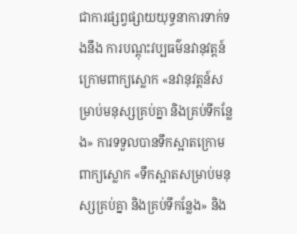ជាការផ្សព្វផ្សាយយុទ្ធនាការទាក់ទងនឹង ការបណ្តុះវប្បធម៌នវានុវត្តន៍ ក្រោមពាក្យស្លោក «នវានុវត្តន៍សម្រាប់មនុស្សគ្រប់គ្នា និងគ្រប់ទីកន្លែង» ការទទួលបានទឹកស្អាតក្រោមពាក្យស្លោក «ទឹកស្អាតសម្រាប់មនុស្សគ្រប់គ្នា និងគ្រប់ទីកន្លែង» និង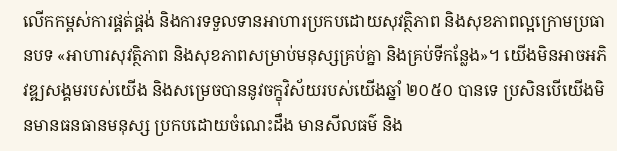លើកកម្ពស់ការផ្គត់ផ្គង់ និងការទទួលទានអាហារប្រកបដោយសុវត្ថិភាព និងសុខភាពល្អក្រោមប្រធានបទ «អាហារសុវត្ថិភាព និងសុខភាពសម្រាប់មនុស្សគ្រប់គ្នា និងគ្រប់ទីកន្លែង»។ យើងមិនអាចអភិវឌ្ឍសង្គមរបស់យើង និងសម្រេចបាននូវចក្ខុវិស័យរបស់យើងឆ្នាំ ២០៥០ បានទេ ប្រសិនបើយើងមិនមានធនធានមនុស្ស ប្រកបដោយចំណេះដឹង មានសីលធម៌ និង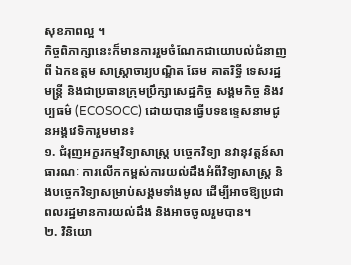សុខភាពល្អ ។
កិច្ចពិភាក្សានេះក៏មានការរួមចំណែកជាយោបល់ជំនាញពី ឯកឧត្តម សាស្រ្ដាចារ្យបណ្ឌិត ឆែម គាតរិទ្ធី ទេសរដ្ឋមន្ត្រី និងជាប្រធានក្រុមប្រឹក្សាសេដ្ឋកិច្ច សង្គមកិច្ច និងវប្បធម៌ (ECOSOCC) ដោយបានធ្វើបទឧទ្ទេសនាមជូនអង្គវេទិការួមមាន៖
១. ជំរុញអក្ខរកម្មវិទ្យាសាស្ត្រ បច្ចេកវិទ្យា នវានុវត្តន៍សាធារណៈ ការលើកកម្ពស់ការយល់ដឹងអំពីវិទ្យាសាស្ត្រ និងបច្ចេកវិទ្យាសម្រាប់សង្គមទាំងមូល ដើម្បីអាចឱ្យប្រជាពលរដ្ឋមានការយល់ដឹង និងអាចចូលរួមបាន។
២. វិនិយោ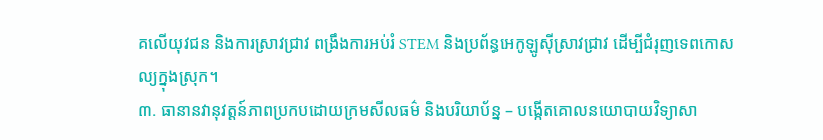គលើយុវជន និងការស្រាវជ្រាវ ពង្រឹងការអប់រំ STEM និងប្រព័ន្ធអេកូឡូស៊ីស្រាវជ្រាវ ដើម្បីជំរុញទេពកោសល្យក្នុងស្រុក។
៣. ធានានវានុវត្តន៍ភាពប្រកបដោយក្រមសីលធម៌ និងបរិយាប័ន្ន – បង្កើតគោលនយោបាយវិទ្យាសា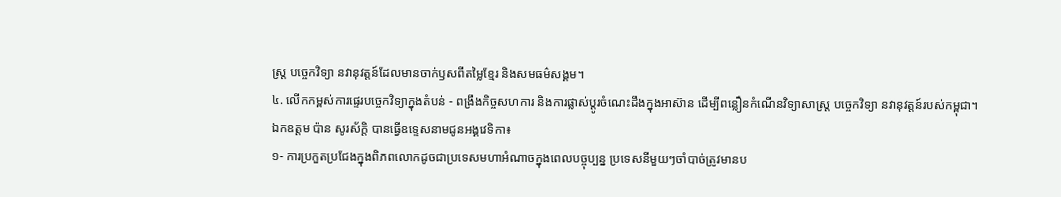ស្ត្រ បច្ចេកវិទ្យា នវានុវត្តន៍ដែលមានចាក់ឫសពីតម្លៃខ្មែរ និងសមធម៌សង្គម។
៤. លើកកម្ពស់ការផ្ទេរបច្ចេកវិទ្យាក្នុងតំបន់ - ពង្រឹងកិច្ចសហការ និងការផ្លាស់ប្តូរចំណេះដឹងក្នុងអាស៊ាន ដើម្បីពន្លឿនកំណើនវិទ្យាសាស្ត្រ បច្ចេកវិទ្យា នវានុវត្តន៍របស់កម្ពុជា។
ឯកឧត្តម ប៉ាន សូរស័ក្តិ បានធ្វើឧទ្ទេសនាមជូនអង្គវេទិកា៖
១- ការប្រកួតប្រជែងក្នុងពិភពលោកដូចជាប្រទេសមហាអំណាចក្នុងពេលបច្ចុប្បន្ន ប្រទេសនីមួយៗចាំបាច់ត្រូវមានប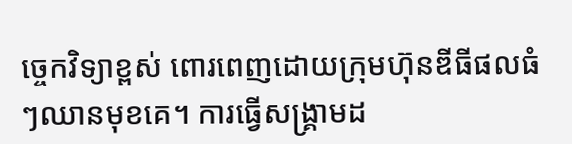ច្ចេកវិទ្យាខ្ពស់ ពោរពេញដោយក្រុមហ៊ុនឌីធីផលធំៗឈានមុខគេ។ ការធ្វើសង្គ្រាមដ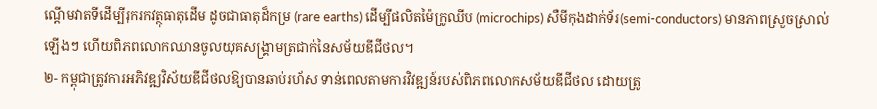ណ្ដើមវាតទីដើម្បីរុករកវត្ថុធាតុដើម ដូចជាធាតុដ៏កម្រ (rare earths) ដើម្បីផលិតម៉ៃក្រូឈីប (microchips) សឺមីកុងដាក់ទ័រ(semi-conductors) មានភាពស្រួចស្រាល់ឡើងៗ ហើយពិភពលោកឈានចូលយុគសង្រ្គាមត្រជាក់នៃសម័យឌីជីថល។
២- កម្ពុជាត្រូវការអភិវឌ្ឍវិស័យឌីជីថលឱ្យបានឆាប់រហ័ស ទាន់ពេលតាមការវិវឌ្ឍន៍របស់ពិភពលោកសម័យឌីជីថល ដោយត្រូ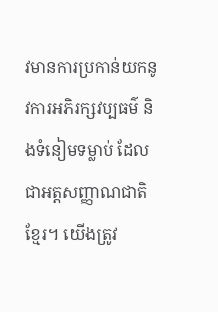វមានការប្រកាន់យកនូវការអភិរក្សវប្បធម៌ និងទំនៀមទម្លាប់ ដែលជាអត្តសញ្ញាណជាតិខ្មែរ។ យើងត្រូវ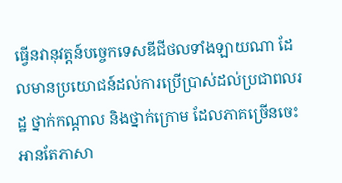ធ្វើនវានុវត្តន៍បច្ចេកទេសឌីជីថលទាំងឡាយណា ដែលមានប្រយោជន៍ដល់ការប្រើប្រាស់ដល់ប្រជាពលរដ្ឋ ថ្នាក់កណ្ដាល និងថ្នាក់ក្រោម ដែលភាគច្រើនចេះអានតែភាសា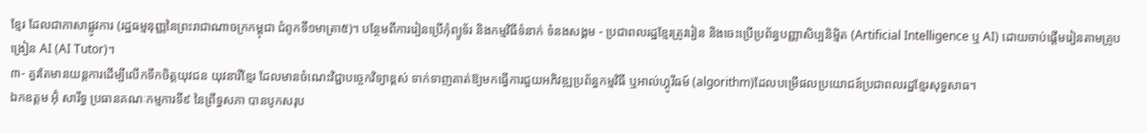ខ្មែរ ដែលជាភាសាផ្លូវការ (រដ្ឋធម្មនុញ្ញនៃព្រះរាជាណាចក្រកម្ពុជា ជំពូកទី១មាត្រា៥)។ បន្ថែមពីការរៀនប្រើកុំព្យូទ័រ និងកម្មវិធីទំនាក់ ទំនងសង្គម - ប្រជាពលរដ្ឋខ្មែរត្រូវរៀន និងចេះប្រើប្រព័ន្ធបញ្ញាសិប្បនិម្មិត (Artificial Intelligence ឬ AI) ដោយចាប់ផ្ដើមរៀនតាមគ្រូបង្រៀន AI (AI Tutor)។
៣- គួរតែមានយន្តការដើម្បីលើកទឹកចិត្តយុវជន យុវនារីខ្មែរ ដែលមានចំណេះវិជ្ជាបច្ចេកវិទ្យាខ្ពស់ ទាក់ទាញគាត់ឱ្យមកធ្វើការជួយអភិវឌ្ឍប្រព័ន្ធកម្មវិធី ឬអាល់ហ្គូរីធម៍ (algorithm)ដែលបម្រើផលប្រយោជន៍ប្រជាពលរដ្ឋខ្មែរសុទ្ធសាធ។
ឯកឧត្តម អ៊ុំ សារឹទ្ធ ប្រធានគណៈកម្មការទី៩ នៃព្រឹទ្ធសភា បានបូកសរុប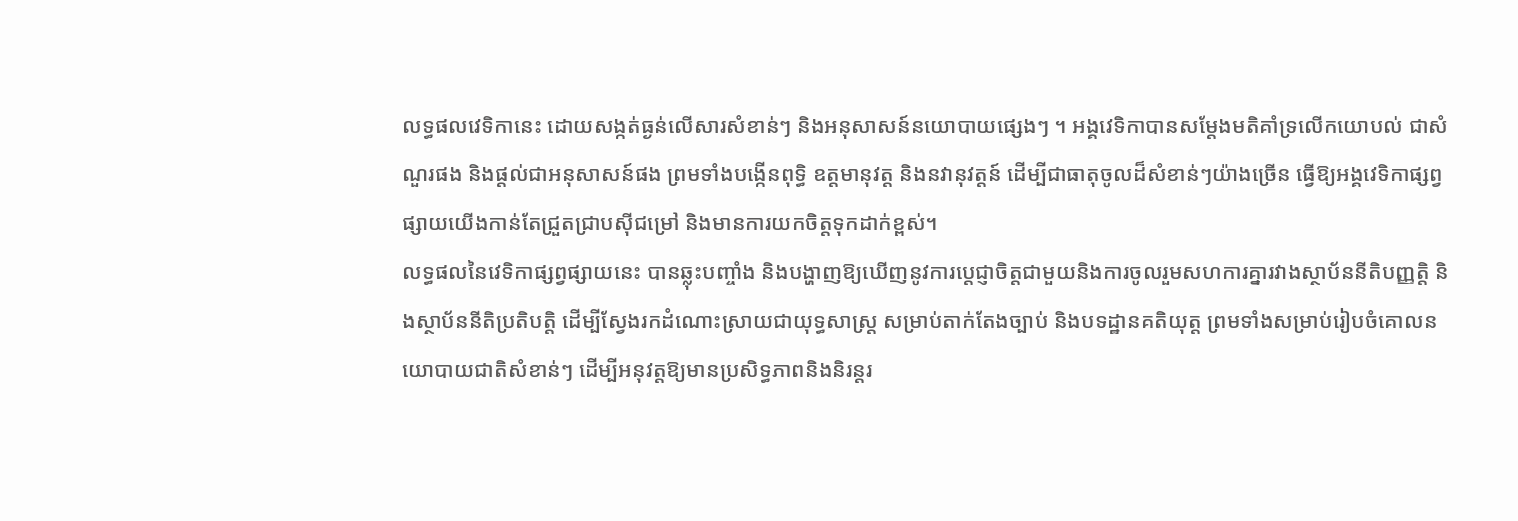លទ្ធផលវេទិកានេះ ដោយសង្កត់ធ្ងន់លើសារសំខាន់ៗ និងអនុសាសន៍នយោបាយផ្សេងៗ ។ អង្គវេទិកាបានសម្តែងមតិគាំទ្រលើកយោបល់ ជាសំណួរផង និងផ្តល់ជាអនុសាសន៍ផង ព្រមទាំងបង្កើនពុទ្ធិ ឧត្តមានុវត្ត និងនវានុវត្តន៍ ដើម្បីជាធាតុចូលដ៏សំខាន់ៗយ៉ាងច្រើន ធ្វើឱ្យអង្គវេទិកាផ្សព្វផ្សាយយើងកាន់តែជ្រួតជ្រាបស៊ីជម្រៅ និងមានការយកចិត្តទុកដាក់ខ្ពស់។
លទ្ធផលនៃវេទិកាផ្សព្វផ្សាយនេះ បានឆ្លុះបញ្ចាំង និងបង្ហាញឱ្យឃើញនូវការប្តេជ្ញាចិត្តជាមួយនិងការចូលរួមសហការគ្នារវាងស្ថាប័ននីតិបញ្ញត្តិ និងស្ថាប័ននីតិប្រតិបត្តិ ដើម្បីស្វែងរកដំណោះស្រាយជាយុទ្ធសាស្រ្ត សម្រាប់តាក់តែងច្បាប់ និងបទដ្ឋានគតិយុត្ត ព្រមទាំងសម្រាប់រៀបចំគោលនយោបាយជាតិសំខាន់ៗ ដើម្បីអនុវត្តឱ្យមានប្រសិទ្ធភាពនិងនិរន្តរ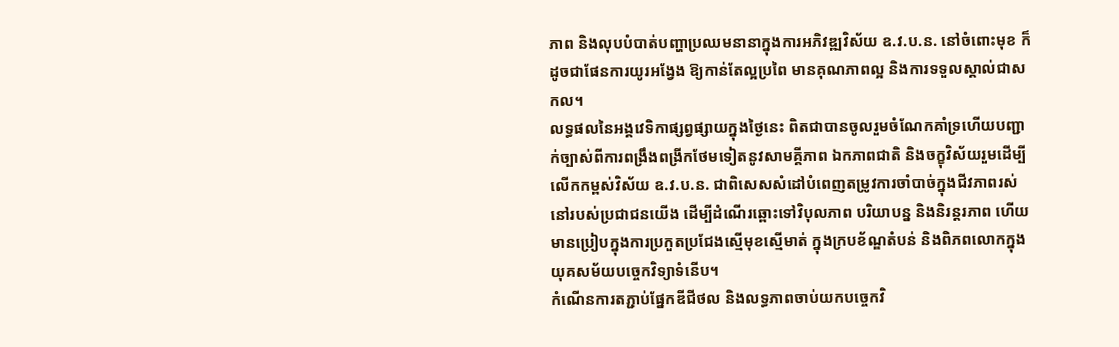ភាព និងលុបបំបាត់បញ្ហាប្រឈមនានាក្នុងការអភិវឌ្ឍវិស័យ ឧ.វ.ប.ន. នៅចំពោះមុខ ក៏ដូចជាផែនការយូរអង្វែង ឱ្យកាន់តែល្អប្រពៃ មានគុណភាពល្អ និងការទទួលស្គាល់ជាសកល។
លទ្ធផលនៃអង្គវេទិកាផ្សព្វផ្សាយក្នុងថ្ងៃនេះ ពិតជាបានចូលរួមចំណែកគាំទ្រហើយបញ្ជាក់ច្បាស់ពីការពង្រឹងពង្រីកថែមទៀតនូវសាមគ្គីភាព ឯកភាពជាតិ និងចក្ខុវិស័យរួមដើម្បីលើកកម្ពស់វិស័យ ឧ.វ.ប.ន. ជាពិសេសសំដៅបំពេញតម្រូវការចាំបាច់ក្នុងជីវភាពរស់នៅរបស់ប្រជាជនយើង ដើម្បីដំណើរឆ្ពោះទៅវិបុលភាព បរិយាបន្ន និងនិរន្តរភាព ហើយមានប្រៀបក្នុងការប្រកួតប្រជែងស្មើមុខស្មើមាត់ ក្នុងក្របខ័ណ្ឌតំបន់ និងពិភពលោកក្នុងយុគសម័យបច្ចេកវិទ្យាទំនើប។
កំណើនការតភ្ជាប់ផ្នែកឌីជីថល និងលទ្ធភាពចាប់យកបច្ចេកវិ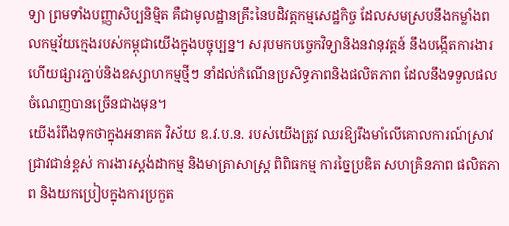ទ្យា ព្រមទាំងបញ្ញាសិប្បនិម្មិត គឺជាមូលដ្ឋានគ្រឹះនៃបដិវត្តកម្មសេដ្ឋកិច្ច ដែលសមស្របនឹងកម្លាំងពលកម្មវ័យក្មេងរបស់កម្ពុជាយើងក្នុងបច្ចុប្បន្ន។ សរុបមកបច្ចេកវិទ្យានិងនវានុវត្តន៍ នឹងបង្កើតការងារហើយផ្សារភ្ជាប់និងឧស្សាហកម្មថ្មីៗ នាំដល់កំណើនប្រសិទ្ធភាពនិងផលិតភាព ដែលនឹងទទួលផលចំណេញបានច្រើនជាងមុន។
យើងរំពឹងទុកថាក្នុងអនាគត វិស័យ ឧ.វ.ប.ន. របស់យើងត្រូវ ឈរឱ្យរឹងមាំលើគោលការណ៍ស្រាវជ្រាវជាន់ខ្ពស់ ការងារស្តង់ដាកម្ម និងមាត្រាសាស្ត្រ ពិពិធកម្ម ការច្នៃប្រឌិត សហគ្រិនភាព ផលិតភាព និងយកប្រៀបក្នុងការប្រកួត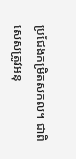ប្រជែងកម្រិតសកល។ ជាពិសេសត្រូវអនុ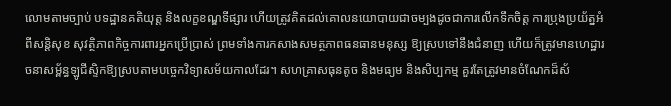លោមតាមច្បាប់ បទដ្ឋានគតិយុត្ត និងលក្ខខណ្ឌទីផ្សារ ហើយត្រូវគិតដល់គោលនយោបាយជាចម្បងដូចជាការលើកទឹកចិត្ត ការប្រុងប្រយ័ត្នអំពីសន្តិសុខ សុវត្ថិភាពកិច្ចការពារអ្នកប្រើប្រាស់ ព្រមទាំងការកសាងសមត្ថភាពធនធានមនុស្ស ឱ្យស្របទៅនឹងជំនាញ ហើយក៏ត្រូវមានហេដ្ឋារចនាសម្ព័ន្ធឡូជីស្ទិកឱ្យស្របតាមបច្ចេកវិទ្យាសម័យកាលដែរ។ សហគ្រាសធុនតូច និងមធ្យម និងសិប្បកម្ម គួរតែត្រូវមានចំណែកដ៏ស័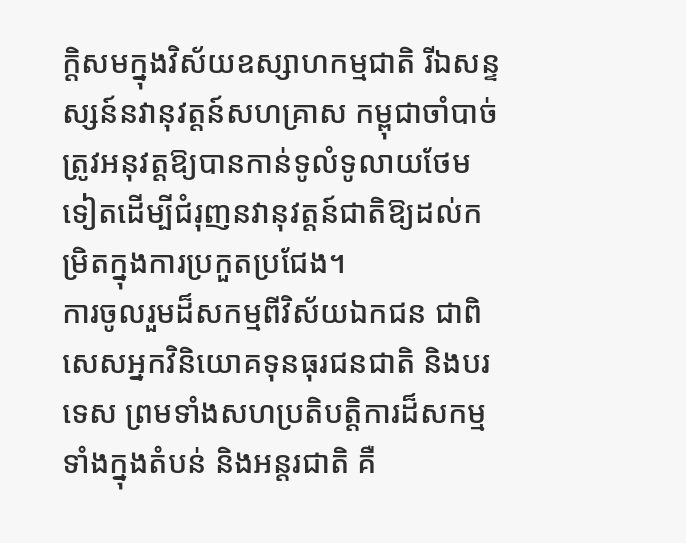ក្តិសមក្នុងវិស័យឧស្សាហកម្មជាតិ រីឯសន្ទស្សន៍នវានុវត្តន៍សហគ្រាស កម្ពុជាចាំបាច់ត្រូវអនុវត្តឱ្យបានកាន់ទូលំទូលាយថែមទៀតដើម្បីជំរុញនវានុវត្តន៍ជាតិឱ្យដល់កម្រិតក្នុងការប្រកួតប្រជែង។
ការចូលរួមដ៏សកម្មពីវិស័យឯកជន ជាពិសេសអ្នកវិនិយោគទុនធុរជនជាតិ និងបរទេស ព្រមទាំងសហប្រតិបត្តិការដ៏សកម្មទាំងក្នុងតំបន់ និងអន្តរជាតិ គឺ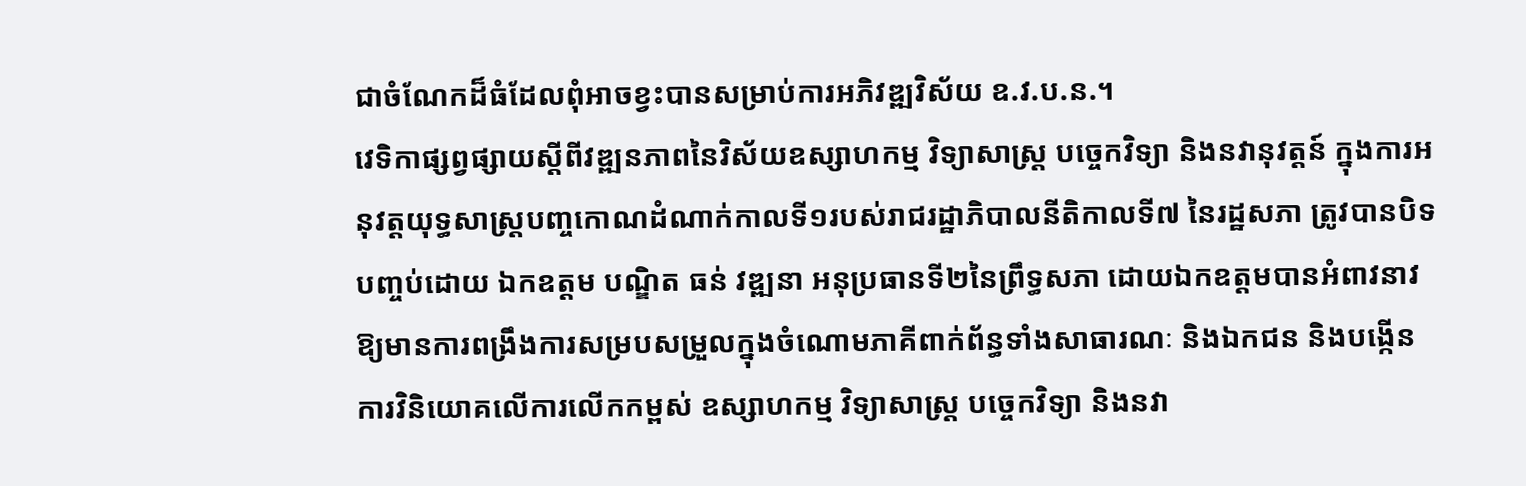ជាចំណែកដ៏ធំដែលពុំអាចខ្វះបានសម្រាប់ការអភិវឌ្ឍវិស័យ ឧ.វ.ប.ន.។
វេទិកាផ្សព្វផ្សាយស្តីពីវឌ្ឍនភាពនៃវិស័យឧស្សាហកម្ម វិទ្យាសាស្រ្ត បច្ចេកវិទ្យា និងនវានុវត្តន៍ ក្នុងការអនុវត្តយុទ្ធសាស្រ្តបញ្ចកោណដំណាក់កាលទី១របស់រាជរដ្ឋាភិបាលនីតិកាលទី៧ នៃរដ្ឋសភា ត្រូវបានបិទបញ្ចប់ដោយ ឯកឧត្តម បណ្ឌិត ធន់ វឌ្ឍនា អនុប្រធានទី២នៃព្រឹទ្ធសភា ដោយឯកឧត្តមបានអំពាវនាវឱ្យមានការពង្រឹងការសម្របសម្រួលក្នុងចំណោមភាគីពាក់ព័ន្ធទាំងសាធារណៈ និងឯកជន និងបង្កើនការវិនិយោគលើការលើកកម្ពស់ ឧស្សាហកម្ម វិទ្យាសាស្ត្រ បច្ចេកវិទ្យា និងនវា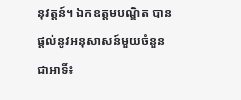នុវត្តន៍។ ឯកឧត្តមបណ្ឌិត បានផ្តល់នូវអនុសាសន៍មួយចំនួន ជាអាទិ៍៖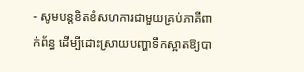- សូមបន្តខិតខំសហការជាមួយគ្រប់ភាគីពាក់ព័ន្ធ ដើម្បីដោះស្រាយបញ្ហាទឹកស្អាតឱ្យបា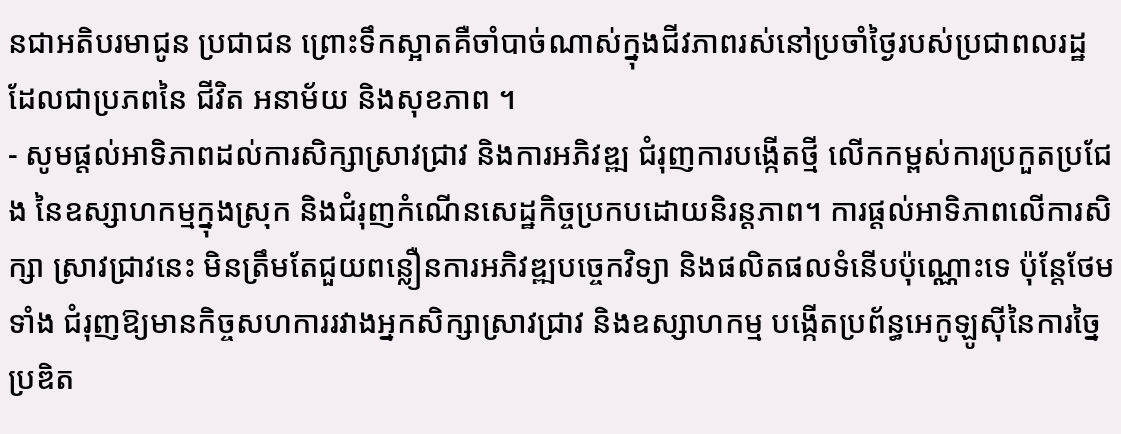នជាអតិបរមាជូន ប្រជាជន ព្រោះទឹកស្អាតគឺចាំបាច់ណាស់ក្នុងជីវភាពរស់នៅប្រចាំថ្ងៃរបស់ប្រជាពលរដ្ឋ ដែលជាប្រភពនៃ ជីវិត អនាម័យ និងសុខភាព ។
- សូមផ្តល់អាទិភាពដល់ការសិក្សាស្រាវជ្រាវ និងការអភិវឌ្ឍ ជំរុញការបង្កើតថ្មី លើកកម្ពស់ការប្រកួតប្រជែង នៃឧស្សាហកម្មក្នុងស្រុក និងជំរុញកំណើនសេដ្ឋកិច្ចប្រកបដោយនិរន្តភាព។ ការផ្តល់អាទិភាពលើការសិក្សា ស្រាវជ្រាវនេះ មិនត្រឹមតែជួយពន្លឿនការអភិវឌ្ឍបច្ចេកវិទ្យា និងផលិតផលទំនើបប៉ុណ្ណោះទេ ប៉ុន្តែថែមទាំង ជំរុញឱ្យមានកិច្ចសហការរវាងអ្នកសិក្សាស្រាវជ្រាវ និងឧស្សាហកម្ម បង្កើតប្រព័ន្ធអេកូឡូស៊ីនៃការច្នៃប្រឌិត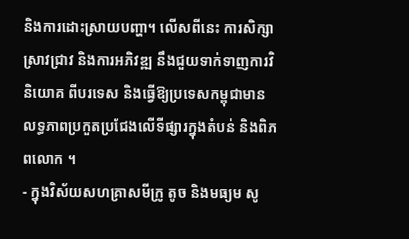និងការដោះស្រាយបញ្ហា។ លើសពីនេះ ការសិក្សាស្រាវជ្រាវ និងការអភិវឌ្ឍ នឹងជួយទាក់ទាញការវិនិយោគ ពីបរទេស និងធ្វើឱ្យប្រទេសកម្ពុជាមានលទ្ធភាពប្រកួតប្រជែងលើទីផ្សារក្នុងតំបន់ និងពិភពលោក ។
- ក្នុងវិស័យសហគ្រាសមីក្រូ តូច និងមធ្យម សូ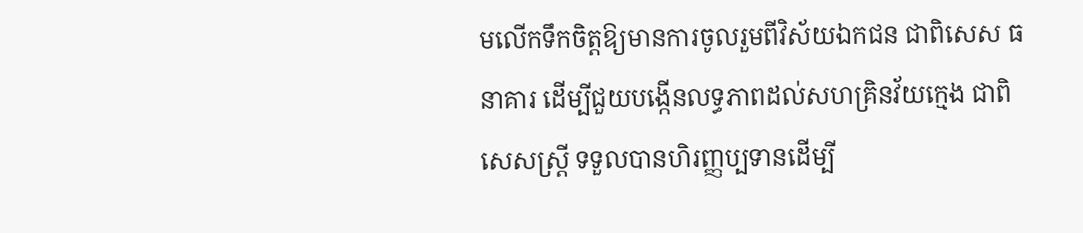មលើកទឹកចិត្តឱ្យមានការចូលរួមពីវិស័យឯកជន ជាពិសេស ធនាគារ ដើម្បីជួយបង្កើនលទ្ធភាពដល់សហគ្រិនវ័យក្មេង ជាពិសេសស្ត្រី ទទួលបានហិរញ្ញប្បទានដើម្បី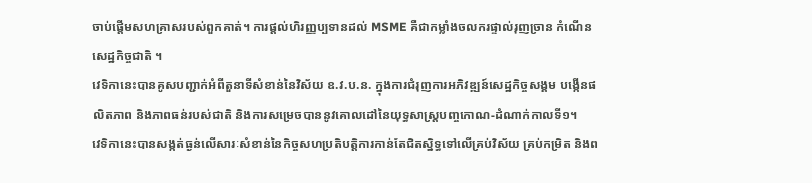ចាប់ផ្តើមសហគ្រាសរបស់ពួកគាត់។ ការផ្តល់ហិរញ្ញប្បទានដល់ MSME គឺជាកម្លាំងចលករផ្ទាល់រុញច្រាន កំណើនសេដ្ឋកិច្ចជាតិ ។
វេទិកានេះបានគូសបញ្ជាក់អំពីតួនាទីសំខាន់នៃវិស័យ ឧ.វ.ប.ន. ក្នុងការជំរុញការអភិវឌ្ឍន៍សេដ្ឋកិច្ចសង្គម បង្កើនផលិតភាព និងភាពធន់របស់ជាតិ និងការសម្រេចបាននូវគោលដៅនៃយុទ្ធសាស្ត្របញ្ចកោណ-ដំណាក់កាលទី១។
វេទិកានេះបានសង្កត់ធ្ងន់លើសារៈសំខាន់នៃកិច្ចសហប្រតិបត្តិការកាន់តែជិតស្និទ្ធទៅលើគ្រប់វិស័យ គ្រប់កម្រិត និងព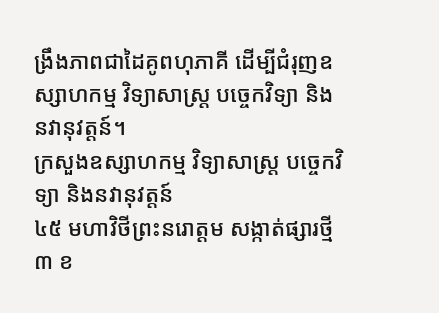ង្រឹងភាពជាដៃគូពហុភាគី ដើម្បីជំរុញឧស្សាហកម្ម វិទ្យាសាស្ត្រ បច្ចេកវិទ្យា និងនវានុវត្តន៍។
ក្រសួងឧស្សាហកម្ម វិទ្យាសាស្រ្ត បច្ចេកវិទ្យា និងនវានុវត្តន៍
៤៥ មហាវិថីព្រះនរោត្តម សង្កាត់ផ្សារថ្មី៣ ខ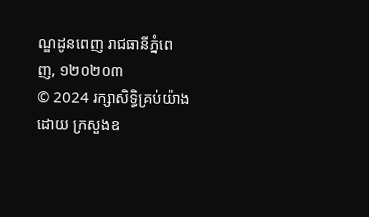ណ្ឌដូនពេញ រាជធានីភ្នំពេញ, ១២០២០៣
© 2024 រក្សាសិទ្ធិគ្រប់យ៉ាងដោយ ក្រសួងឧ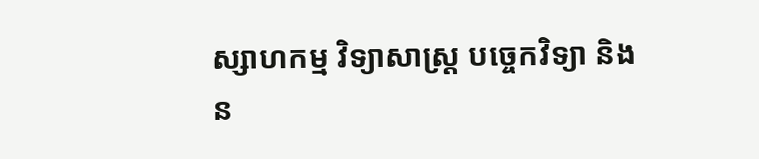ស្សាហកម្ម វិទ្យាសាស្រ្ត បច្ចេកវិទ្យា និងន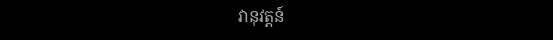វានុវត្តន៍